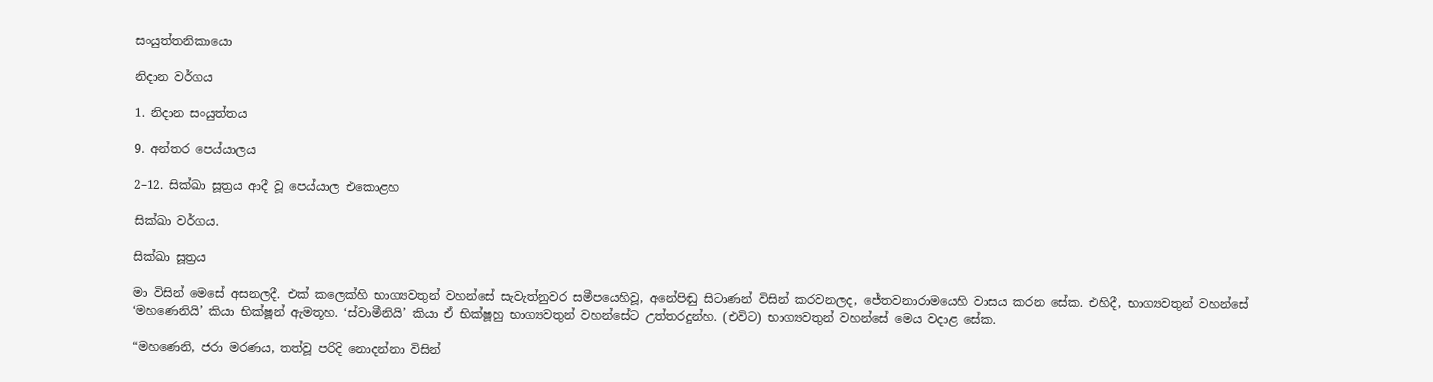සංයුත්තනිකායො

නිදාන වර්ගය

1. නිදාන සංයුත්තය

9. අන්තර පෙය්යාලය

2–12. සික්ඛා සූත්‍රය ආදී වූ පෙය්යාල එකොළහ

සික්ඛා වර්ගය.

සික්ඛා සූත්‍රය

මා විසින් මෙසේ අසනලදී. එක් කලෙක්හි භාග්‍යවතුන් වහන්සේ සැවැත්නුවර සමීපයෙහිවූ, අනේපිඬු සිටාණන් විසින් කරවනලද, ජේතවනාරාමයෙහි වාසය කරන සේක. එහිදී, භාග්‍යවතුන් වහන්සේ ‘මහණෙනියි’ කියා භික්ෂූන් ඇමතූහ. ‘ස්වාමීනියි’ කියා ඒ භික්ෂූහු භාග්‍යවතුන් වහන්සේට උත්තරදුන්හ. (එවිට) භාග්‍යවතුන් වහන්සේ මෙය වදාළ සේක.

“මහණෙනි, ජරා මරණය, තත්වූ පරිදි නොදන්නා විසින්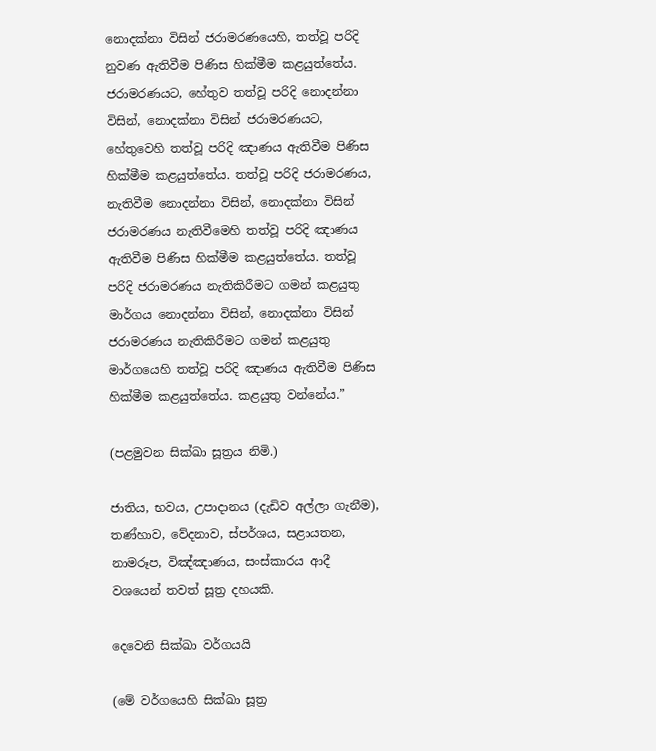නොදක්නා විසින් ජරාමරණයෙහි, තත්වූ පරිදි නුවණ ඇතිවීම පිණිස හික්මීම කළයුත්තේය. ජරාමරණයට, හේතුව තත්වූ පරිදි නොදන්නා විසින්, නොදක්නා විසින් ජරාමරණයට, හේතුවෙහි තත්වූ පරිදි ඤාණය ඇතිවීම පිණිස හික්මීම කළයුත්තේය. තත්වූ පරිදි ජරාමරණය, නැතිවීම නොදන්නා විසින්, නොදක්නා විසින් ජරාමරණය නැතිවීමෙහි තත්වූ පරිදි ඤාණය ඇතිවීම පිණිස හික්මීම කළයුත්තේය. තත්වූ පරිදි ජරාමරණය නැතිකිරීමට ගමන් කළයුතු මාර්ගය නොදන්නා විසින්, නොදක්නා විසින් ජරාමරණය නැතිකිරීමට ගමන් කළයුතු මාර්ගයෙහි තත්වූ පරිදි ඤාණය ඇතිවීම පිණිස හික්මීම කළයුත්තේය. කළයුතු වන්නේය.”

(පළමුවන සික්ඛා සූත්‍රය නිමි.)

ජාතිය, භවය, උපාදානය (දැඩිව අල්ලා ගැනීම), තණ්හාව, වේදනාව, ස්පර්ශය, සළායතන, නාමරූප, විඤ්ඤාණය, සංස්කාරය ආදී වශයෙන් තවත් සූත්‍ර දහයකි.

දෙවෙනි සික්ඛා වර්ගයයි

(මේ වර්ගයෙහි සික්ඛා සූත්‍ර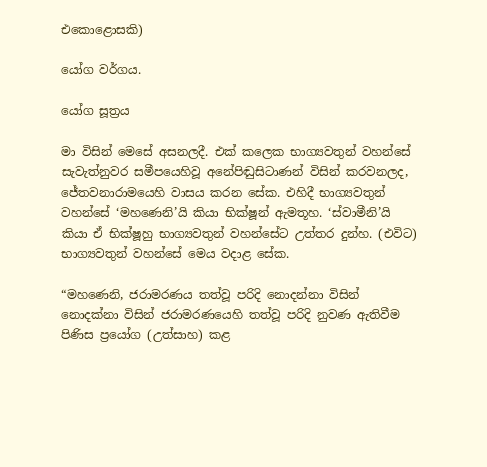එකොළොසකි)

යෝග වර්ගය.

යෝග සූත්‍රය

මා විසින් මෙසේ අසනලදී. එක් කලෙක භාග්‍යවතුන් වහන්සේ සැවැත්නුවර සමීපයෙහිවූ අනේපිඬුසිටාණන් විසින් කරවනලද, ජේතවනාරාමයෙහි වාසය කරන සේක. එහිදී භාග්‍යවතුන් වහන්සේ ‘මහණෙනි’යි කියා භික්ෂූන් ඇමතූහ. ‘ස්වාමීනි’යි කියා ඒ භික්ෂූහු භාග්‍යවතුන් වහන්සේට උත්තර දුන්හ. (එවිට) භාග්‍යවතුන් වහන්සේ මෙය වදාළ සේක.

“මහණෙනි, ජරාමරණය තත්වූ පරිදි නොදන්නා විසින් නොදක්නා විසින් ජරාමරණයෙහි තත්වූ පරිදි නුවණ ඇතිවීම පිණිස ප්‍රයෝග (උත්සාහ) කළ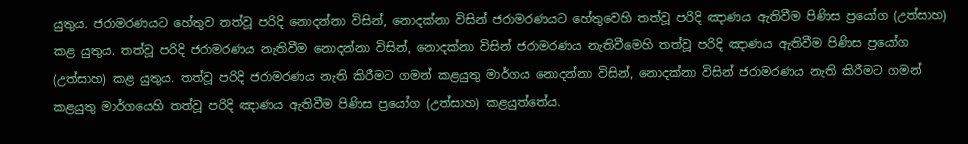යුතුය. ජරාමරණයට හේතුව තත්වූ පරිදි නොදන්නා විසින්, නොදක්නා විසින් ජරාමරණයට හේතුවෙහි තත්වූ පරිදි ඤාණය ඇතිවීම පිණිස ප්‍රයෝග (උත්සාහ) කළ යුතුය. තත්වූ පරිදි ජරාමරණය නැතිවීම නොදන්නා විසින්, නොදක්නා විසින් ජරාමරණය නැතිවීමෙහි තත්වූ පරිදි ඤාණය ඇතිවීම පිණිස ප්‍රයෝග (උත්සාහ) කළ යුතුය. තත්වූ පරිදි ජරාමරණය නැති කිරීමට ගමන් කළයුතු මාර්ගය නොදන්නා විසින්, නොදක්නා විසින් ජරාමරණය නැති කිරීමට ගමන් කළයුතු මාර්ගයෙහි තත්වූ පරිදි ඤාණය ඇතිවීම පිණිස ප්‍රයෝග (උත්සාහ) කළයුත්තේය.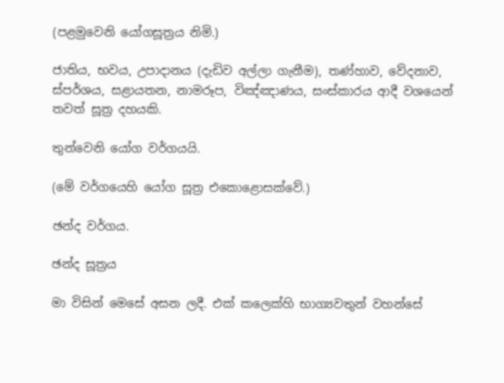(පළමුවෙනි යෝගසූත්‍රය නිමි.)

ජාතිය, භවය, උපාදානය (දැඩිව අල්ලා ගැනීම), තණ්හාව, වේදනාව, ස්පර්ශය, සළායතන, නාමරූප, විඤ්ඤාණය, සංස්කාරය ආදී වශයෙන් තවත් සූත්‍ර දහයකි.

තුන්වෙනි යෝග වර්ගයයි.

(මේ වර්ගයෙහි යෝග සූත්‍ර එකොළොසක්වේ.)

ඡන්ද වර්ගය.

ඡන්ද සූත්‍රය

මා විසින් මෙසේ අසන ලදී. එක් කලෙක්හි භාග්‍යවතුන් වහන්සේ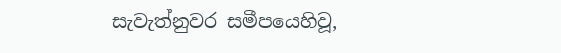සැවැත්නුවර සමීපයෙහිවූ,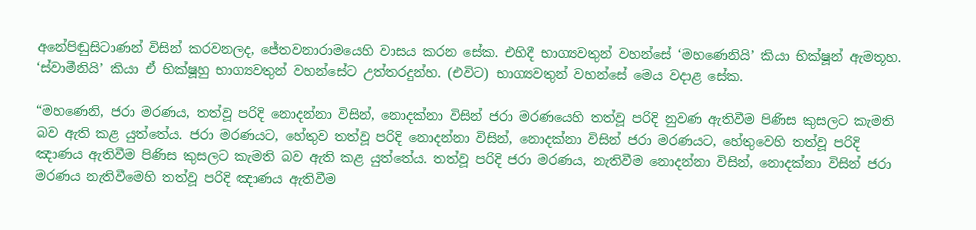අනේපිඬුසිටාණන් විසින් කරවනලද, ජේතවනාරාමයෙහි වාසය කරන සේක. එහිදී භාග්‍යවතුන් වහන්සේ ‘මහණෙනියි’ කියා භික්ෂූන් ඇමතූහ. ‘ස්වාමීනියි’ කියා ඒ භික්ෂූහු භාග්‍යවතුන් වහන්සේට උත්තරදුන්හ. (එවිට) භාග්‍යවතුන් වහන්සේ මෙය වදාළ සේක.

“මහණෙනි, ජරා මරණය, තත්වූ පරිදි නොදන්නා විසින්, නොදක්නා විසින් ජරා මරණයෙහි තත්වූ පරිදි නුවණ ඇතිවීම පිණිස කුසලට කැමති බව ඇති කළ යුත්තේය. ජරා මරණයට, හේතුව තත්වූ පරිදි නොදන්නා විසින්, නොදක්නා විසින් ජරා මරණයට, හේතුවෙහි තත්වූ පරිදි ඤාණය ඇතිවීම පිණිස කුසලට කැමති බව ඇති කළ යුත්තේය. තත්වූ පරිදි ජරා මරණය, නැතිවීම නොදන්නා විසින්, නොදක්නා විසින් ජරා මරණය නැතිවීමෙහි තත්වූ පරිදි ඤාණය ඇතිවීම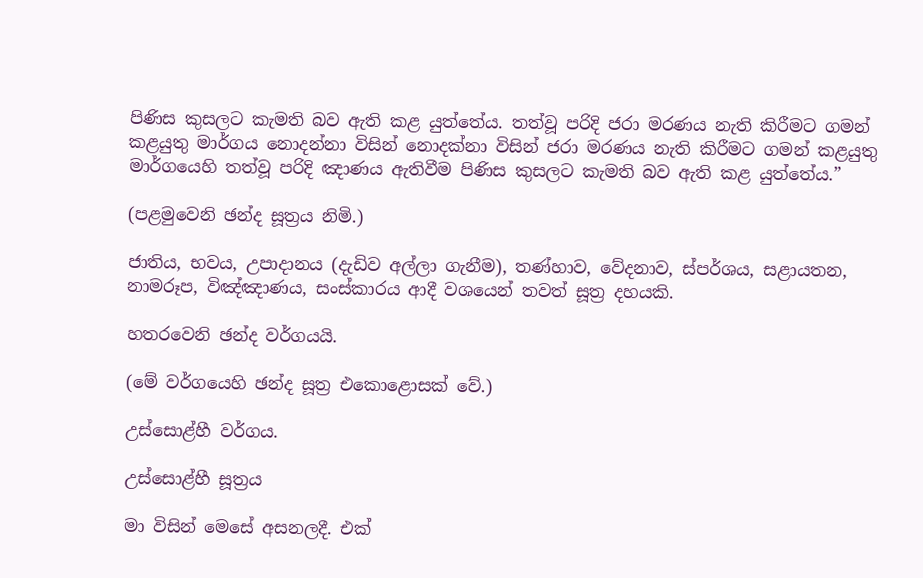පිණිස කුසලට කැමති බව ඇති කළ යුත්තේය. තත්වූ පරිදි ජරා මරණය නැති කිරීමට ගමන් කළයුතු මාර්ගය නොදන්නා විසින් නොදක්නා විසින් ජරා මරණය නැති කිරීමට ගමන් කළයුතු මාර්ගයෙහි තත්වූ පරිදි ඤාණය ඇතිවීම පිණිස කුසලට කැමති බව ඇති කළ යුත්තේය.”

(පළමුවෙනි ඡන්ද සූත්‍රය නිමි.)

ජාතිය, භවය, උපාදානය (දැඩිව අල්ලා ගැනීම), තණ්හාව, වේදනාව, ස්පර්ශය, සළායතන, නාමරූප, විඤ්ඤාණය, සංස්කාරය ආදී වශයෙන් තවත් සූත්‍ර දහයකි.

හතරවෙනි ඡන්ද වර්ගයයි.

(මේ වර්ගයෙහි ඡන්ද සූත්‍ර එකොළොසක් වේ.)

උස්සොළ්හී වර්ගය.

උස්සොළ්හී සූත්‍රය

මා විසින් මෙසේ අසනලදී. එක්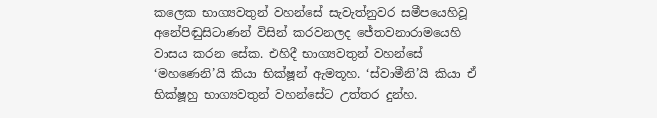කලෙක භාග්‍යවතුන් වහන්සේ සැවැත්නුවර සමීපයෙහිවූ අනේපිඬුසිටාණන් විසින් කරවනලද ජේතවනාරාමයෙහි වාසය කරන සේක. එහිදී භාග්‍යවතුන් වහන්සේ ‘මහණෙනි’යි කියා භික්ෂූන් ඇමතූහ. ‘ස්වාමීනි’යි කියා ඒ භික්ෂූහු භාග්‍යවතුන් වහන්සේට උත්තර දුන්හ.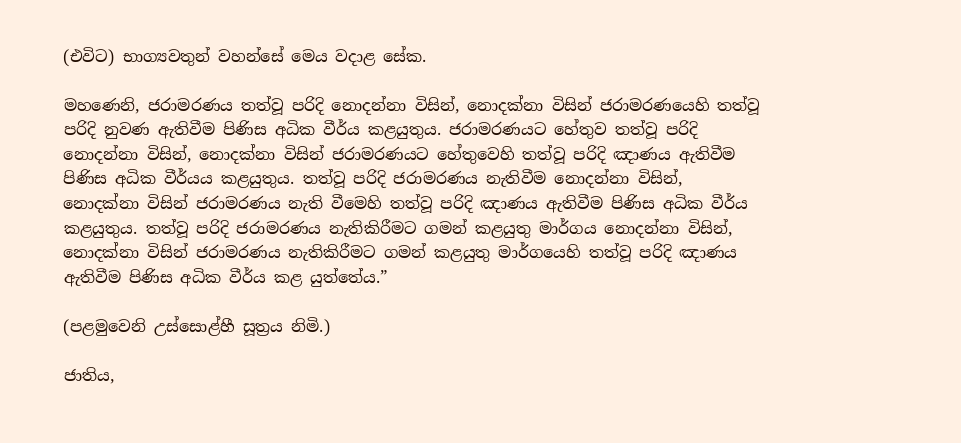(එවිට) භාග්‍යවතුන් වහන්සේ මෙය වදාළ සේක.

මහණෙනි, ජරාමරණය තත්වූ පරිදි නොදන්නා විසින්, නොදක්නා විසින් ජරාමරණයෙහි තත්වූ පරිදි නුවණ ඇතිවීම පිණිස අධික වීර්ය කළයුතුය. ජරාමරණයට හේතුව තත්වූ පරිදි නොදන්නා විසින්, නොදක්නා විසින් ජරාමරණයට හේතුවෙහි තත්වූ පරිදි ඤාණය ඇතිවීම පිණිස අධික වීර්යය කළයුතුය. තත්වූ පරිදි ජරාමරණය නැතිවීම නොදන්නා විසින්, නොදක්නා විසින් ජරාමරණය නැති වීමෙහි තත්වූ පරිදි ඤාණය ඇතිවීම පිණිස අධික වීර්ය කළයුතුය. තත්වූ පරිදි ජරාමරණය නැතිකිරීමට ගමන් කළයුතු මාර්ගය නොදන්නා විසින්, නොදක්නා විසින් ජරාමරණය නැතිකිරීමට ගමන් කළයුතු මාර්ගයෙහි තත්වූ පරිදි ඤාණය ඇතිවීම පිණිස අධික වීර්ය කළ යුත්තේය.”

(පළමුවෙනි උස්සොළ්හී සූත්‍රය නිමි.)

ජාතිය,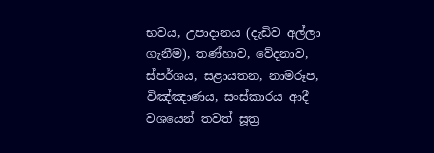භවය, උපාදානය (දැඩිව අල්ලා ගැනීම), තණ්හාව, වේදනාව, ස්පර්ශය, සළායතන, නාමරූප, විඤ්ඤාණය, සංස්කාරය ආදී වශයෙන් තවත් සූත්‍ර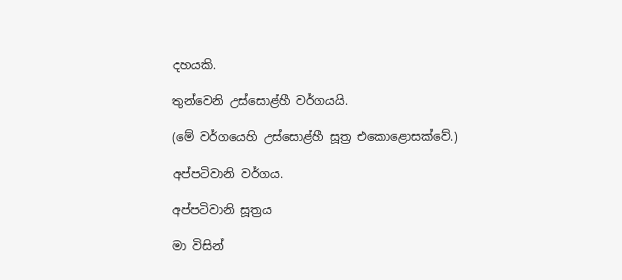දහයකි.

තුන්වෙනි උස්සොළ්හී වර්ගයයි.

(මේ වර්ගයෙහි උස්සොළ්හී සූත්‍ර එකොළොසක්වේ.)

අප්පටිවානි වර්ගය.

අප්පටිවානි සූත්‍රය

මා විසින්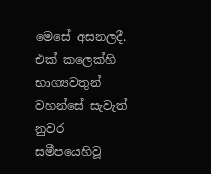මෙසේ අසනලදී. එක් කලෙක්හි භාග්‍යවතුන් වහන්සේ සැවැත් නුවර සමීපයෙහිවූ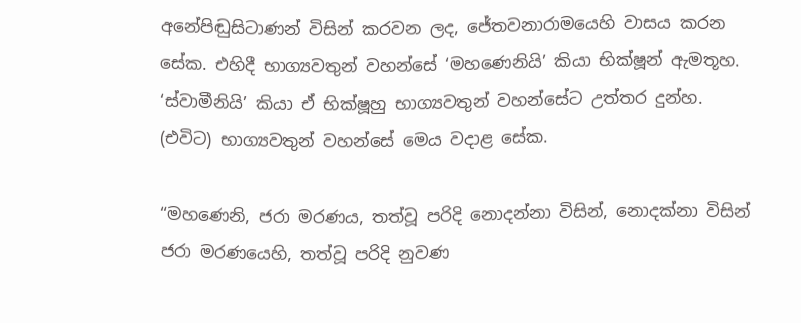අනේපිඬුසිටාණන් විසින් කරවන ලද, ජේතවනාරාමයෙහි වාසය කරන සේක. එහිදී භාග්‍යවතුන් වහන්සේ ‘මහණෙනියි’ කියා භික්ෂූන් ඇමතූහ. ‘ස්වාමීනියි’ කියා ඒ භික්ෂූහු භාග්‍යවතුන් වහන්සේට උත්තර දුන්හ. (එවිට) භාග්‍යවතුන් වහන්සේ මෙය වදාළ සේක.

“මහණෙනි, ජරා මරණය, තත්වූ පරිදි නොදන්නා විසින්, නොදක්නා විසින් ජරා මරණයෙහි, තත්වූ පරිදි නුවණ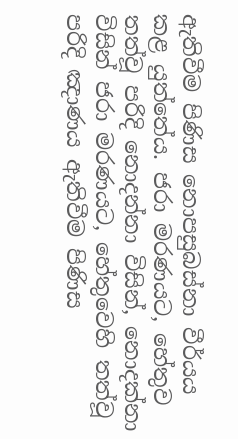ඇතිවීම පිණිස නොපසුබස්නා වීර්යය කළ යුත්තේය. ජරා මරණයට, හේතුව තත්වූ පරිදි නොදන්නා විසින්, නොදක්නා විසින් ජරා මරණයට, හේතුවෙහි තත්වූ පරිදි ඤාණය ඇතිවීම පිණිස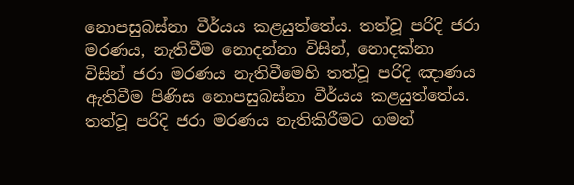නොපසුබස්නා වීර්යය කළයුත්තේය. තත්වූ පරිදි ජරා මරණය, නැතිවීම නොදන්නා විසින්, නොදක්නා විසින් ජරා මරණය නැතිවීමෙහි තත්වූ පරිදි ඤාණය ඇතිවීම පිණිස නොපසුබස්නා වීර්යය කළයුත්තේය. තත්වූ පරිදි ජරා මරණය නැතිකිරීමට ගමන්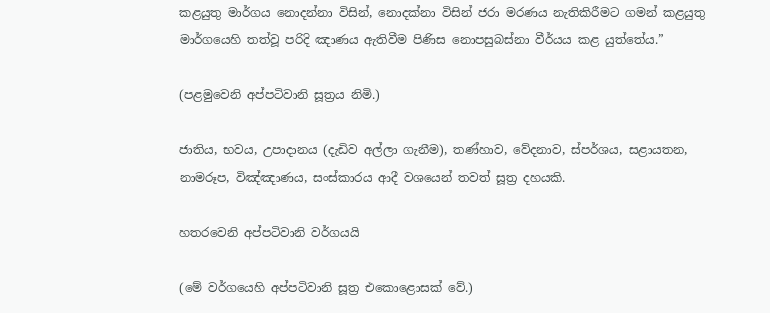කළයුතු මාර්ගය නොදන්නා විසින්, නොදක්නා විසින් ජරා මරණය නැතිකිරීමට ගමන් කළයුතු මාර්ගයෙහි තත්වූ පරිදි ඤාණය ඇතිවීම පිණිස නොපසුබස්නා වීර්යය කළ යුත්තේය.”

(පළමුවෙනි අප්පටිවානි සූත්‍රය නිමි.)

ජාතිය, භවය, උපාදානය (දැඩිව අල්ලා ගැනීම), තණ්හාව, වේදනාව, ස්පර්ශය, සළායතන, නාමරූප, විඤ්ඤාණය, සංස්කාරය ආදී වශයෙන් තවත් සූත්‍ර දහයකි.

හතරවෙනි අප්පටිවානි වර්ගයයි

(මේ වර්ගයෙහි අප්පටිවානි සූත්‍ර එකොළොසක් වේ.)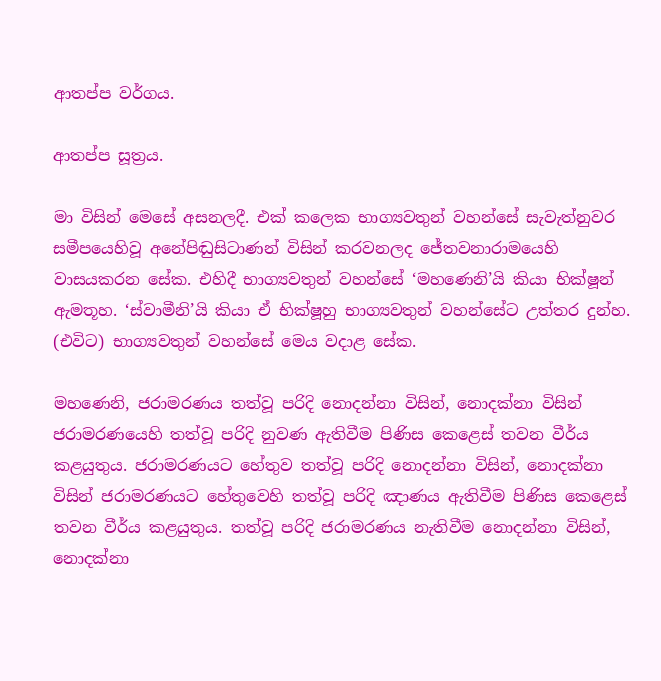ආතප්ප වර්ගය.

ආතප්ප සූත්‍රය.

මා විසින් මෙසේ අසනලදී. එක් කලෙක භාග්‍යවතුන් වහන්සේ සැවැත්නුවර සමීපයෙහිවූ අනේපිඬුසිටාණන් විසින් කරවනලද ජේතවනාරාමයෙහි වාසයකරන සේක. එහිදී භාග්‍යවතුන් වහන්සේ ‘මහණෙනි’යි කියා භික්ෂූන් ඇමතූහ. ‘ස්වාමීනි’යි කියා ඒ භික්ෂූහු භාග්‍යවතුන් වහන්සේට උත්තර දුන්හ. (එවිට) භාග්‍යවතුන් වහන්සේ මෙය වදාළ සේක.

මහණෙනි, ජරාමරණය තත්වූ පරිදි නොදන්නා විසින්, නොදක්නා විසින් ජරාමරණයෙහි තත්වූ පරිදි නුවණ ඇතිවීම පිණිස කෙළෙස් තවන වීර්ය කළයුතුය. ජරාමරණයට හේතුව තත්වූ පරිදි නොදන්නා විසින්, නොදක්නා විසින් ජරාමරණයට හේතුවෙහි තත්වූ පරිදි ඤාණය ඇතිවීම පිණිස කෙළෙස් තවන වීර්ය කළයුතුය. තත්වූ පරිදි ජරාමරණය නැතිවීම නොදන්නා විසින්, නොදක්නා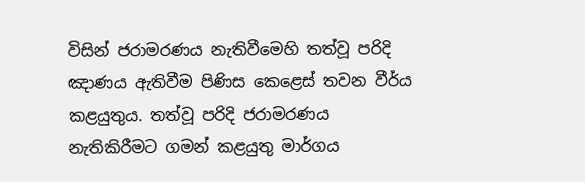විසින් ජරාමරණය නැතිවීමෙහි තත්වූ පරිදි ඤාණය ඇතිවීම පිණිස කෙළෙස් තවන වීර්ය කළයුතුය. තත්වූ පරිදි ජරාමරණය නැතිකිරීමට ගමන් කළයුතු මාර්ගය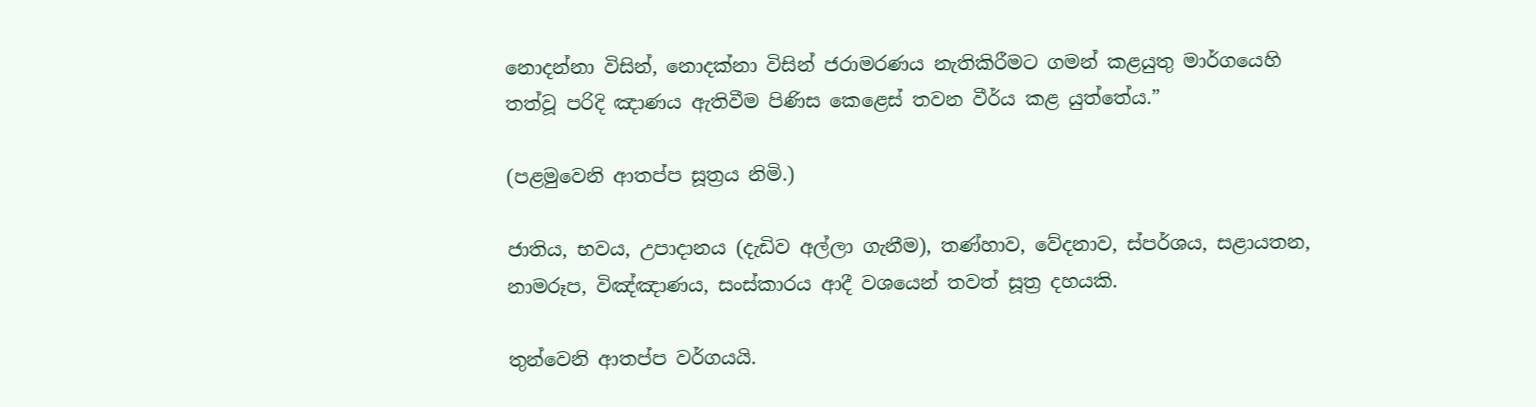නොදන්නා විසින්, නොදක්නා විසින් ජරාමරණය නැතිකිරීමට ගමන් කළයුතු මාර්ගයෙහි තත්වූ පරිදි ඤාණය ඇතිවීම පිණිස කෙළෙස් තවන වීර්ය කළ යුත්තේය.”

(පළමුවෙනි ආතප්ප සූත්‍රය නිමි.)

ජාතිය, භවය, උපාදානය (දැඩිව අල්ලා ගැනීම), තණ්හාව, වේදනාව, ස්පර්ශය, සළායතන, නාමරූප, විඤ්ඤාණය, සංස්කාරය ආදී වශයෙන් තවත් සූත්‍ර දහයකි.

තුන්වෙනි ආතප්ප වර්ගයයි.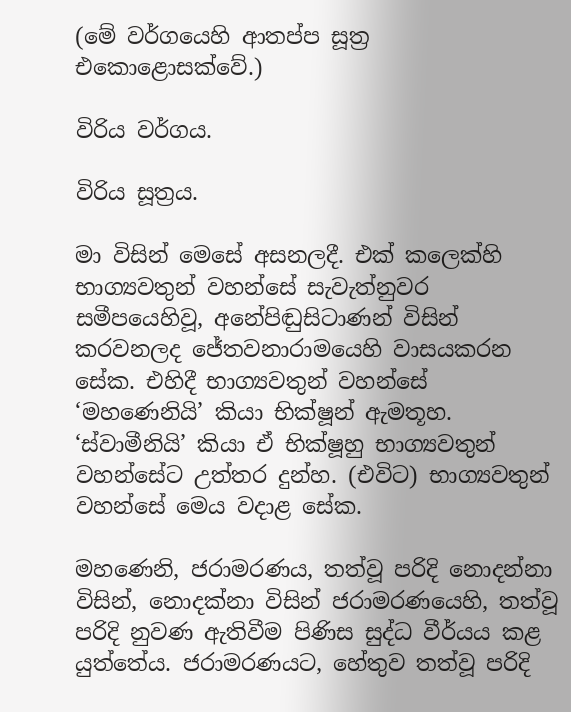(මේ වර්ගයෙහි ආතප්ප සූත්‍ර එකොළොසක්වේ.)

විරිය වර්ගය.

විරිය සූත්‍රය.

මා විසින් මෙසේ අසනලදී. එක් කලෙක්හි භාග්‍යවතුන් වහන්සේ සැවැත්නුවර සමීපයෙහිවූ, අනේපිඬුසිටාණන් විසින් කරවනලද ජේතවනාරාමයෙහි වාසයකරන සේක. එහිදී භාග්‍යවතුන් වහන්සේ ‘මහණෙනියි’ කියා භික්ෂූන් ඇමතූහ. ‘ස්වාමීනියි’ කියා ඒ භික්ෂූහු භාග්‍යවතුන් වහන්සේට උත්තර දුන්හ. (එවිට) භාග්‍යවතුන් වහන්සේ මෙය වදාළ සේක.

මහණෙනි, ජරාමරණය, තත්වූ පරිදි නොදන්නා විසින්, නොදක්නා විසින් ජරාමරණයෙහි, තත්වූ පරිදි නුවණ ඇතිවීම පිණිස සුද්ධ වීර්යය කළ යුත්තේය. ජරාමරණයට, හේතුව තත්වූ පරිදි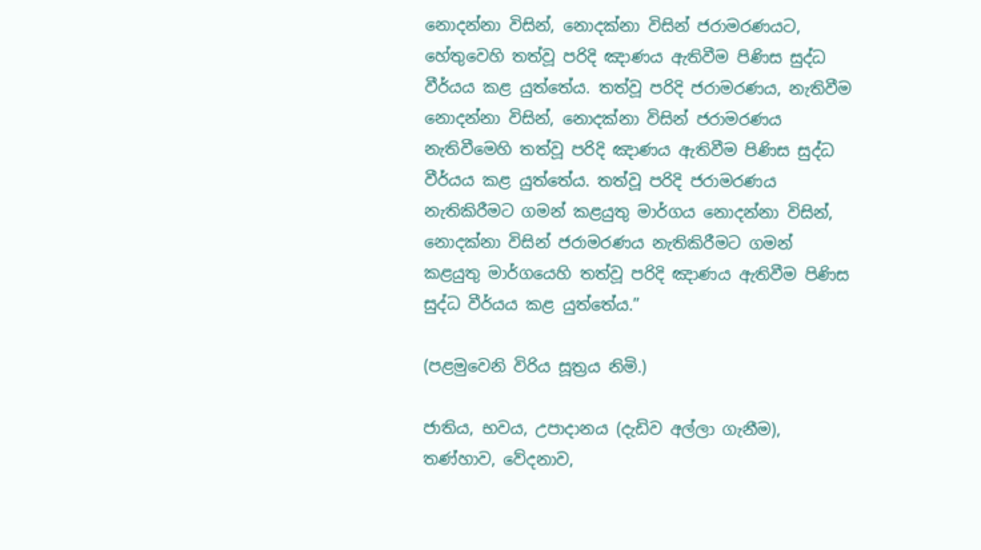නොදන්නා විසින්, නොදක්නා විසින් ජරාමරණයට, හේතුවෙහි තත්වූ පරිදි ඤාණය ඇතිවීම පිණිස සුද්ධ වීර්යය කළ යුත්තේය. තත්වූ පරිදි ජරාමරණය, නැතිවීම නොදන්නා විසින්, නොදක්නා විසින් ජරාමරණය නැතිවීමෙහි තත්වූ පරිදි ඤාණය ඇතිවීම පිණිස සුද්ධ වීර්යය කළ යුත්තේය. තත්වූ පරිදි ජරාමරණය නැතිකිරීමට ගමන් කළයුතු මාර්ගය නොදන්නා විසින්, නොදක්නා විසින් ජරාමරණය නැතිකිරීමට ගමන් කළයුතු මාර්ගයෙහි තත්වූ පරිදි ඤාණය ඇතිවීම පිණිස සුද්ධ වීර්යය කළ යුත්තේය.”

(පළමුවෙනි විරිය සූත්‍රය නිමි.)

ජාතිය, භවය, උපාදානය (දැඩිව අල්ලා ගැනීම), තණ්හාව, වේදනාව,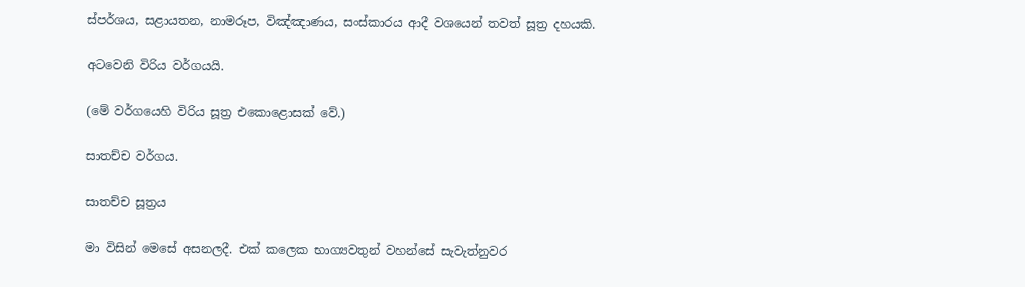ස්පර්ශය, සළායතන, නාමරූප, විඤ්ඤාණය, සංස්කාරය ආදී වශයෙන් තවත් සූත්‍ර දහයකි.

අටවෙනි විරිය වර්ගයයි.

(මේ වර්ගයෙහි විරිය සූත්‍ර එකොළොසක් වේ.)

සාතච්ච වර්ගය.

සාතච්ච සූත්‍රය

මා විසින් මෙසේ අසනලදී. එක් කලෙක භාග්‍යවතුන් වහන්සේ සැවැත්නුවර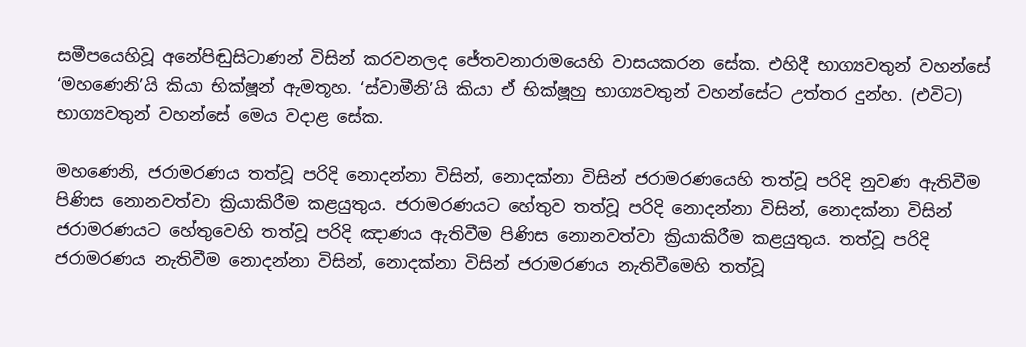සමීපයෙහිවූ අනේපිඬුසිටාණන් විසින් කරවනලද ජේතවනාරාමයෙහි වාසයකරන සේක. එහිදී භාග්‍යවතුන් වහන්සේ ‘මහණෙනි’යි කියා භික්ෂූන් ඇමතූහ. ‘ස්වාමීනි’යි කියා ඒ භික්ෂූහු භාග්‍යවතුන් වහන්සේට උත්තර දුන්හ. (එවිට) භාග්‍යවතුන් වහන්සේ මෙය වදාළ සේක.

මහණෙනි, ජරාමරණය තත්වූ පරිදි නොදන්නා විසින්, නොදක්නා විසින් ජරාමරණයෙහි තත්වූ පරිදි නුවණ ඇතිවීම පිණිස නොනවත්වා ක්‍රියාකිරීම කළයුතුය. ජරාමරණයට හේතුව තත්වූ පරිදි නොදන්නා විසින්, නොදක්නා විසින් ජරාමරණයට හේතුවෙහි තත්වූ පරිදි ඤාණය ඇතිවීම පිණිස නොනවත්වා ක්‍රියාකිරීම කළයුතුය. තත්වූ පරිදි ජරාමරණය නැතිවීම නොදන්නා විසින්, නොදක්නා විසින් ජරාමරණය නැතිවීමෙහි තත්වූ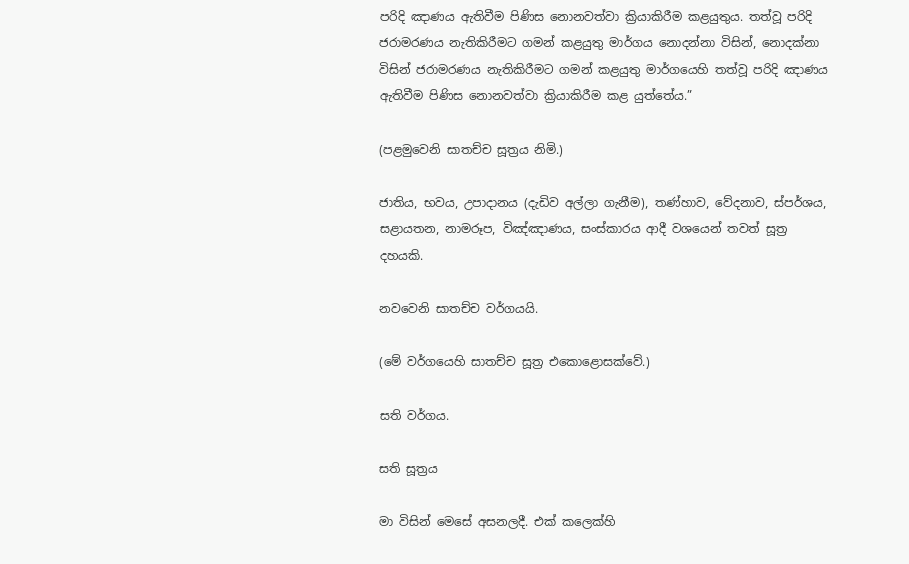පරිදි ඤාණය ඇතිවීම පිණිස නොනවත්වා ක්‍රියාකිරීම කළයුතුය. තත්වූ පරිදි ජරාමරණය නැතිකිරීමට ගමන් කළයුතු මාර්ගය නොදන්නා විසින්, නොදක්නා විසින් ජරාමරණය නැතිකිරීමට ගමන් කළයුතු මාර්ගයෙහි තත්වූ පරිදි ඤාණය ඇතිවීම පිණිස නොනවත්වා ක්‍රියාකිරීම කළ යුත්තේය.”

(පළමුවෙනි සාතච්ච සූත්‍රය නිමි.)

ජාතිය, භවය, උපාදානය (දැඩිව අල්ලා ගැනීම), තණ්හාව, වේදනාව, ස්පර්ශය, සළායතන, නාමරූප, විඤ්ඤාණය, සංස්කාරය ආදී වශයෙන් තවත් සූත්‍ර දහයකි.

නවවෙනි සාතච්ච වර්ගයයි.

(මේ වර්ගයෙහි සාතච්ච සූත්‍ර එකොළොසක්වේ.)

සති වර්ගය.

සති සූත්‍රය

මා විසින් මෙසේ අසනලදී. එක් කලෙක්හි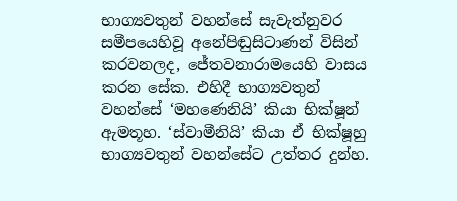භාග්‍යවතුන් වහන්සේ සැවැත්නුවර සමීපයෙහිවූ අනේපිඬුසිටාණන් විසින් කරවනලද, ජේතවනාරාමයෙහි වාසය කරන සේක. එහිදී භාග්‍යවතුන් වහන්සේ ‘මහණෙනියි’ කියා භික්ෂූන් ඇමතූහ. ‘ස්වාමීනියි’ කියා ඒ භික්ෂූහු භාග්‍යවතුන් වහන්සේට උත්තර දුන්හ.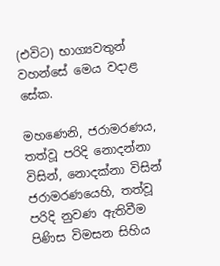(එවිට) භාග්‍යවතුන් වහන්සේ මෙය වදාළ සේක.

මහණෙනි, ජරාමරණය, තත්වූ පරිදි නොදන්නා විසින්, නොදක්නා විසින් ජරාමරණයෙහි, තත්වූ පරිදි නුවණ ඇතිවීම පිණිස විමසන සිහිය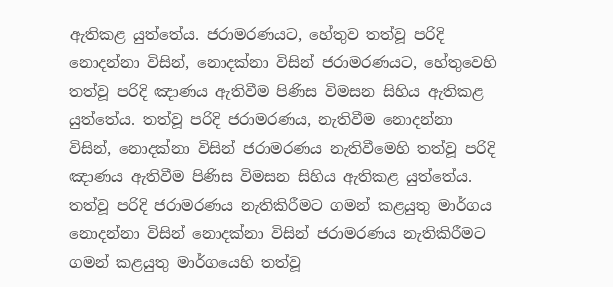ඇතිකළ යුත්තේය. ජරාමරණයට, හේතුව තත්වූ පරිදි නොදන්නා විසින්, නොදක්නා විසින් ජරාමරණයට, හේතුවෙහි තත්වූ පරිදි ඤාණය ඇතිවීම පිණිස විමසන සිහිය ඇතිකළ යුත්තේය. තත්වූ පරිදි ජරාමරණය, නැතිවීම නොදන්නා විසින්, නොදක්නා විසින් ජරාමරණය නැතිවීමෙහි තත්වූ පරිදි ඤාණය ඇතිවීම පිණිස විමසන සිහිය ඇතිකළ යුත්තේය. තත්වූ පරිදි ජරාමරණය නැතිකිරීමට ගමන් කළයුතු මාර්ගය නොදන්නා විසින් නොදක්නා විසින් ජරාමරණය නැතිකිරීමට ගමන් කළයුතු මාර්ගයෙහි තත්වූ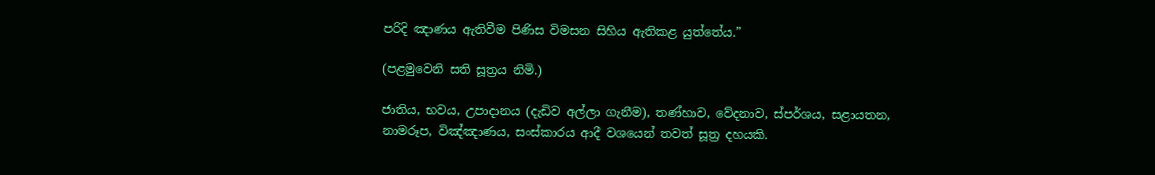පරිදි ඤාණය ඇතිවීම පිණිස විමසන සිහිය ඇතිකළ යුත්තේය.”

(පළමුවෙනි සති සූත්‍රය නිමි.)

ජාතිය, භවය, උපාදානය (දැඩිව අල්ලා ගැනීම), තණ්හාව, වේදනාව, ස්පර්ශය, සළායතන, නාමරූප, විඤ්ඤාණය, සංස්කාරය ආදී වශයෙන් තවත් සූත්‍ර දහයකි.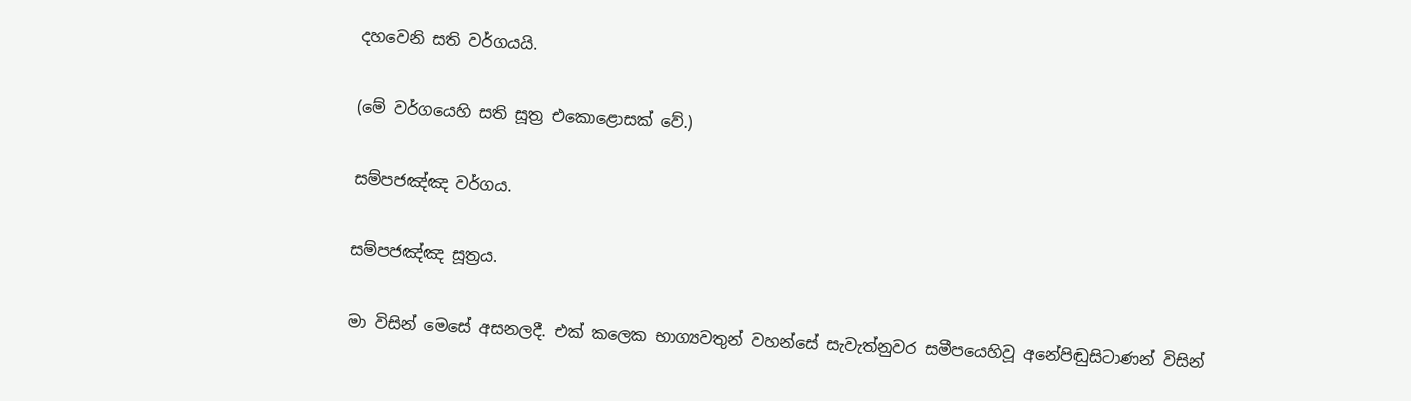දහවෙනි සති වර්ගයයි.

(මේ වර්ගයෙහි සති සූත්‍ර එකොළොසක් වේ.)

සම්පජඤ්ඤ වර්ගය.

සම්පජඤ්ඤ සූත්‍රය.

මා විසින් මෙසේ අසනලදී. එක් කලෙක භාග්‍යවතුන් වහන්සේ සැවැත්නුවර සමීපයෙහිවූ අනේපිඬුසිටාණන් විසින්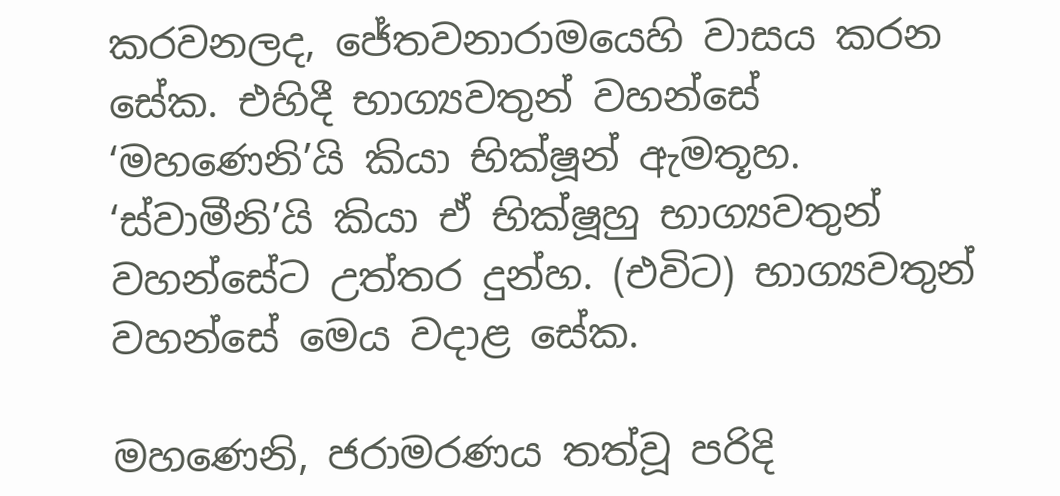කරවනලද, ජේතවනාරාමයෙහි වාසය කරන සේක. එහිදී භාග්‍යවතුන් වහන්සේ ‘මහණෙනි’යි කියා භික්ෂූන් ඇමතූහ. ‘ස්වාමීනි’යි කියා ඒ භික්ෂූහු භාග්‍යවතුන් වහන්සේට උත්තර දුන්හ. (එවිට) භාග්‍යවතුන් වහන්සේ මෙය වදාළ සේක.

මහණෙනි, ජරාමරණය තත්වූ පරිදි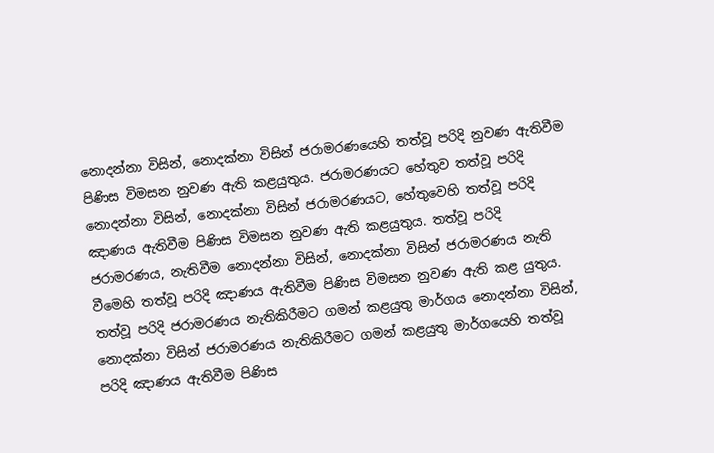නොදන්නා විසින්, නොදක්නා විසින් ජරාමරණයෙහි තත්වූ පරිදි නුවණ ඇතිවීම පිණිස විමසන නුවණ ඇති කළයුතුය. ජරාමරණයට හේතුව තත්වූ පරිදි නොදන්නා විසින්, නොදක්නා විසින් ජරාමරණයට, හේතුවෙහි තත්වූ පරිදි ඤාණය ඇතිවීම පිණිස විමසන නුවණ ඇති කළයුතුය. තත්වූ පරිදි ජරාමරණය, නැතිවීම නොදන්නා විසින්, නොදක්නා විසින් ජරාමරණය නැති වීමෙහි තත්වූ පරිදි ඤාණය ඇතිවීම පිණිස විමසන නුවණ ඇති කළ යුතුය. තත්වූ පරිදි ජරාමරණය නැතිකිරීමට ගමන් කළයුතු මාර්ගය නොදන්නා විසින්, නොදක්නා විසින් ජරාමරණය නැතිකිරීමට ගමන් කළයුතු මාර්ගයෙහි තත්වූ පරිදි ඤාණය ඇතිවීම පිණිස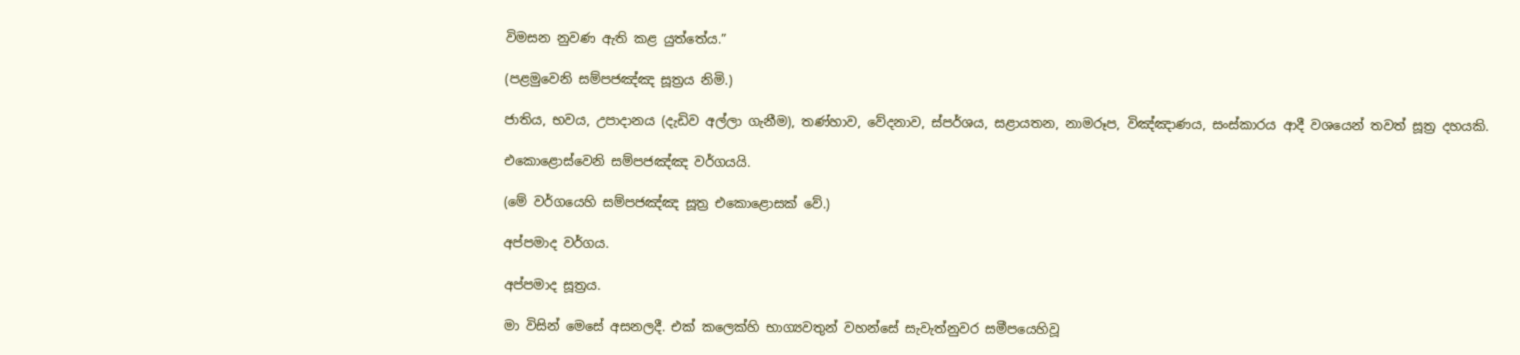විමසන නුවණ ඇති කළ යුත්තේය.”

(පළමුවෙනි සම්පජඤ්ඤ සූත්‍රය නිමි.)

ජාතිය, භවය, උපාදානය (දැඩිව අල්ලා ගැනීම), තණ්හාව, වේදනාව, ස්පර්ශය, සළායතන, නාමරූප, විඤ්ඤාණය, සංස්කාරය ආදී වශයෙන් තවත් සූත්‍ර දහයකි.

එකොළොස්වෙනි සම්පජඤ්ඤ වර්ගයයි.

(මේ වර්ගයෙහි සම්පජඤ්ඤ සූත්‍ර එකොළොසක් වේ.)

අප්පමාද වර්ගය.

අප්පමාද සූත්‍රය.

මා විසින් මෙසේ අසනලදී. එක් කලෙක්හි භාග්‍යවතුන් වහන්සේ සැවැත්නුවර සමීපයෙහිවූ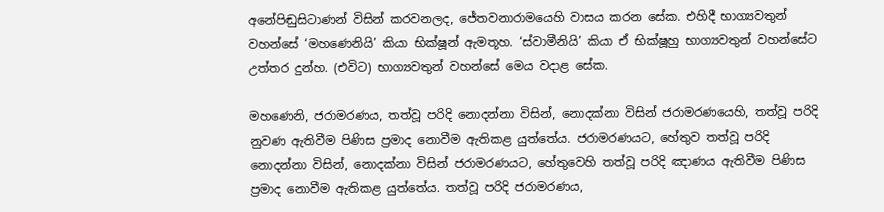අනේපිඬුසිටාණන් විසින් කරවනලද, ජේතවනාරාමයෙහි වාසය කරන සේක. එහිදී භාග්‍යවතුන් වහන්සේ ‘මහණෙනියි’ කියා භික්ෂූන් ඇමතූහ. ‘ස්වාමීනියි’ කියා ඒ භික්ෂූහු භාග්‍යවතුන් වහන්සේට උත්තර දුන්හ. (එවිට) භාග්‍යවතුන් වහන්සේ මෙය වදාළ සේක.

මහණෙනි, ජරාමරණය, තත්වූ පරිදි නොදන්නා විසින්, නොදක්නා විසින් ජරාමරණයෙහි, තත්වූ පරිදි නුවණ ඇතිවීම පිණිස ප්‍රමාද නොවීම ඇතිකළ යුත්තේය. ජරාමරණයට, හේතුව තත්වූ පරිදි නොදන්නා විසින්, නොදක්නා විසින් ජරාමරණයට, හේතුවෙහි තත්වූ පරිදි ඤාණය ඇතිවීම පිණිස ප්‍රමාද නොවීම ඇතිකළ යුත්තේය. තත්වූ පරිදි ජරාමරණය,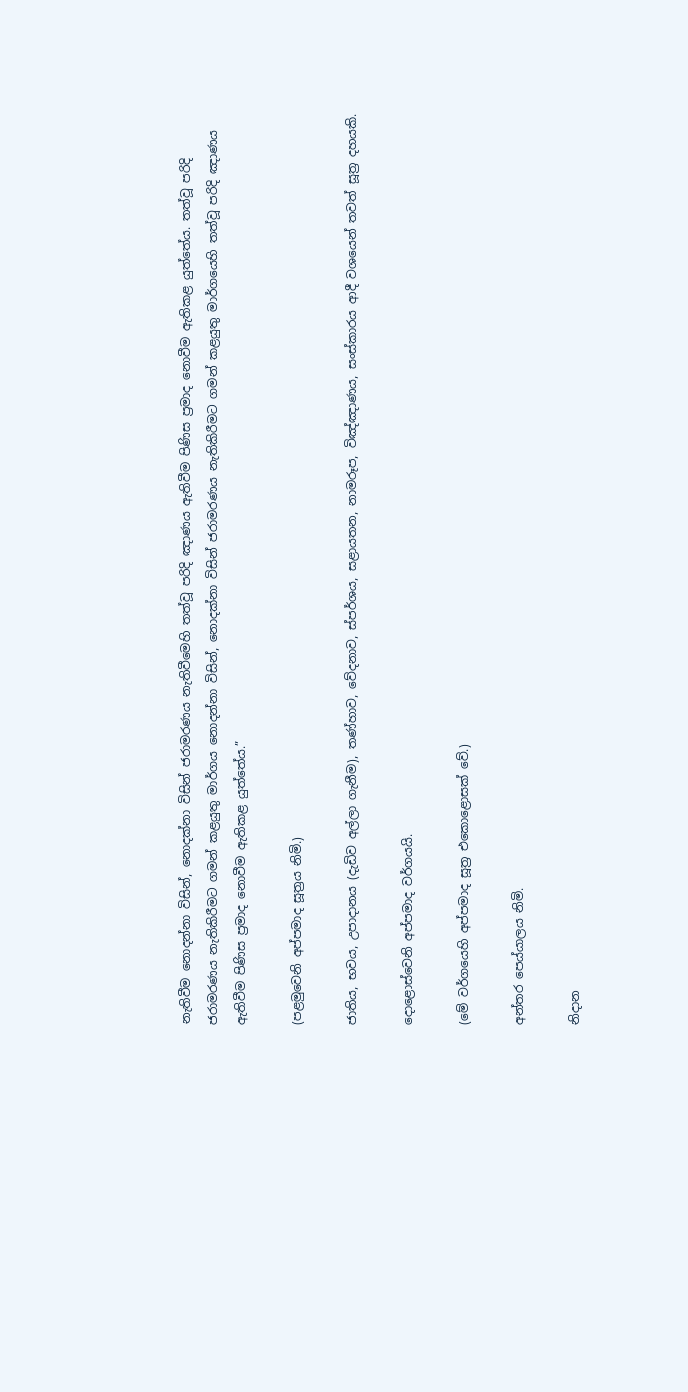නැතිවීම නොදන්නා විසින්, නොදක්නා විසින් ජරාමරණය නැතිවීමෙහි තත්වූ පරිදි ඤාණය ඇතිවීම පිණිස ප්‍රමාද නොවීම ඇතිකළ යුත්තේය. තත්වූ පරිදි ජරාමරණය නැතිකිරීමට ගමන් කළයුතු මාර්ගය නොදන්නා විසින්, නොදක්නා විසින් ජරාමරණය නැතිකිරීමට ගමන් කළයුතු මාර්ගයෙහි තත්වූ පරිදි ඤාණය ඇතිවීම පිණිස ප්‍රමාද නොවීම ඇතිකළ යුත්තේය.”

(පළමුවෙනි අප්පමාද සූත්‍රය නිමි.)

ජාතිය, භවය, උපාදානය (දැඩිව අල්ලා ගැනීම), තණ්හාව, වේදනාව, ස්පර්ශය, සළායතන, නාමරූප, විඤ්ඤාණය, සංස්කාරය ආදී වශයෙන් තවත් සූත්‍ර දහයකි.

දොළොස්වෙනි අප්පමාද වර්ගයයි.

(මේ වර්ගයෙහි අප්පමාද සූත්‍ර එකොළොසක් වේ.)

අන්තර පෙය්යාලය නිමි.

නිදාන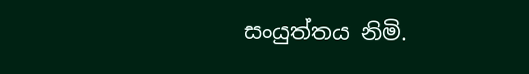සංයුත්තය නිමි.